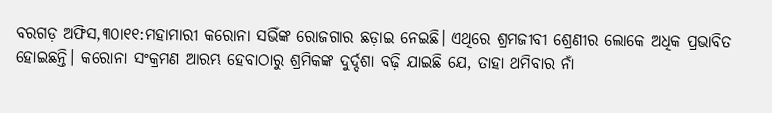ବରଗଡ଼ ଅଫିସ,୩୦ା୧୧:ମହାମାରୀ କରୋନା ସଭିଁଙ୍କ ରୋଜଗାର ଛଡ଼ାଇ ନେଇଛି। ଏଥିରେ ଶ୍ରମଜୀବୀ ଶ୍ରେଣୀର ଲୋକେ ଅଧିକ ପ୍ରଭାବିତ ହୋଇଛନ୍ତି। କରୋନା ସଂକ୍ରମଣ ଆରମ୍ଭ ହେବାଠାରୁ ଶ୍ରମିକଙ୍କ ଦୁର୍ଦ୍ଦଶା ବଢ଼ି ଯାଇଛି ଯେ, ତାହା ଥମିବାର ନାଁ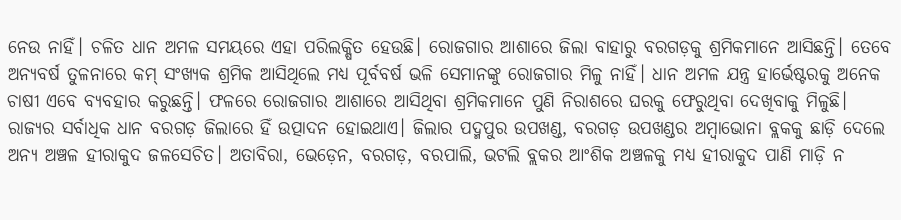ନେଉ ନାହିଁ। ଚଳିତ ଧାନ ଅମଳ ସମୟରେ ଏହା ପରିଲକ୍ଷିତ ହେଉଛି। ରୋଜଗାର ଆଶାରେ ଜିଲା ବାହାରୁ ବରଗଡ଼କୁ ଶ୍ରମିକମାନେ ଆସିଛନ୍ତି। ତେବେ ଅନ୍ୟବର୍ଷ ତୁଳନାରେ କମ୍ ସଂଖ୍ୟକ ଶ୍ରମିକ ଆସିଥିଲେ ମଧ୍ୟ ପୂର୍ବବର୍ଷ ଭଳି ସେମାନଙ୍କୁ ରୋଜଗାର ମିଳୁ ନାହିଁ। ଧାନ ଅମଳ ଯନ୍ତ୍ର ହାର୍ଭେଷ୍ଟରକୁ ଅନେକ ଚାଷୀ ଏବେ ବ୍ୟବହାର କରୁଛନ୍ତି। ଫଳରେ ରୋଜଗାର ଆଶାରେ ଆସିଥିବା ଶ୍ରମିକମାନେ ପୁଣି ନିରାଶରେ ଘରକୁ ଫେରୁଥିବା ଦେଖିବାକୁ ମିଳୁଛି।
ରାଜ୍ୟର ସର୍ବାଧିକ ଧାନ ବରଗଡ଼ ଜିଲାରେ ହିଁ ଉତ୍ପାଦନ ହୋଇଥାଏ। ଜିଲାର ପଦ୍ମପୁର ଉପଖଣ୍ଡ, ବରଗଡ଼ ଉପଖଣ୍ଡର ଅମ୍ବାଭୋନା ବ୍ଲକକୁ ଛାଡ଼ି ଦେଲେ ଅନ୍ୟ ଅଞ୍ଚଳ ହୀରାକୁଦ ଜଳସେଚିତ। ଅତାବିରା, ଭେଡ଼େନ, ବରଗଡ଼, ବରପାଲି, ଭଟଲି ବ୍ଲକର ଆଂଶିକ ଅଞ୍ଚଳକୁ ମଧ୍ୟ ହୀରାକୁଦ ପାଣି ମାଡ଼ି ନ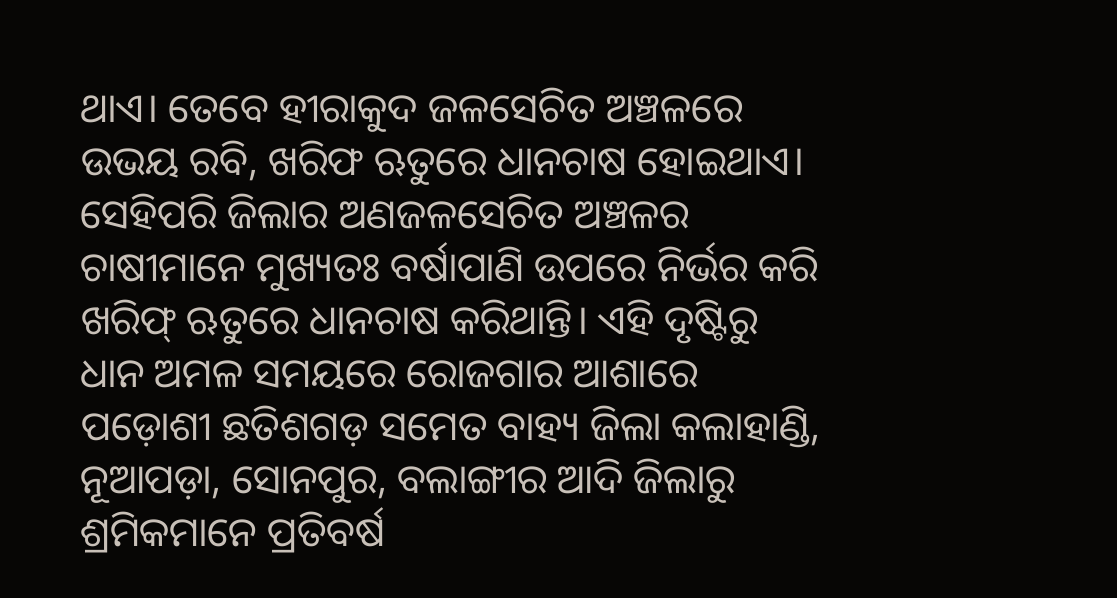ଥାଏ। ତେବେ ହୀରାକୁଦ ଜଳସେଚିତ ଅଞ୍ଚଳରେ ଉଭୟ ରବି, ଖରିଫ ଋତୁରେ ଧାନଚାଷ ହୋଇଥାଏ। ସେହିପରି ଜିଲାର ଅଣଜଳସେଚିତ ଅଞ୍ଚଳର ଚାଷୀମାନେ ମୁଖ୍ୟତଃ ବର୍ଷାପାଣି ଉପରେ ନିର୍ଭର କରି ଖରିଫ୍ ଋତୁରେ ଧାନଚାଷ କରିଥାନ୍ତି। ଏହି ଦୃଷ୍ଟିରୁ ଧାନ ଅମଳ ସମୟରେ ରୋଜଗାର ଆଶାରେ ପଡ଼ୋଶୀ ଛତିଶଗଡ଼ ସମେତ ବାହ୍ୟ ଜିଲା କଲାହାଣ୍ଡି, ନୂଆପଡ଼ା, ସୋନପୁର, ବଲାଙ୍ଗୀର ଆଦି ଜିଲାରୁ ଶ୍ରମିକମାନେ ପ୍ରତିବର୍ଷ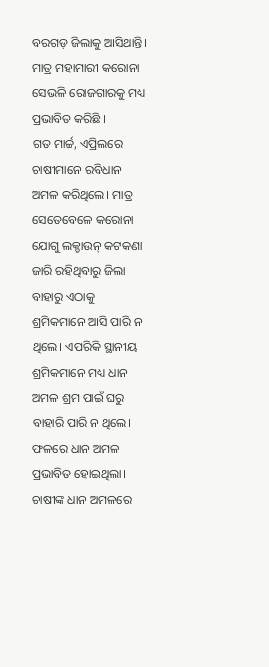ବରଗଡ଼ ଜିଲାକୁ ଆସିଥାନ୍ତି। ମାତ୍ର ମହାମାରୀ କରୋନା ସେଭଳି ରୋଜଗାରକୁ ମଧ୍ୟ ପ୍ରଭାବିତ କରିଛି ।
ଗତ ମାର୍ଚ୍ଚ, ଏପ୍ରିଲରେ ଚାଷୀମାନେ ରବିଧାନ ଅମଳ କରିଥିଲେ। ମାତ୍ର ସେତେବେଳେ କରୋନା ଯୋଗୁ ଲକ୍ଡାଉନ୍ କଟକଣା ଜାରି ରହିଥିବାରୁ ଜିଲା ବାହାରୁ ଏଠାକୁ ଶ୍ରମିକମାନେ ଆସି ପାରି ନ ଥିଲେ। ଏପରିକି ସ୍ଥାନୀୟ ଶ୍ରମିକମାନେ ମଧ୍ୟ ଧାନ ଅମଳ ଶ୍ରମ ପାଇଁ ଘରୁ ବାହାରି ପାରି ନ ଥିଲେ। ଫଳରେ ଧାନ ଅମଳ ପ୍ରଭାବିତ ହୋଇଥିଲା। ଚାଷୀଙ୍କ ଧାନ ଅମଳରେ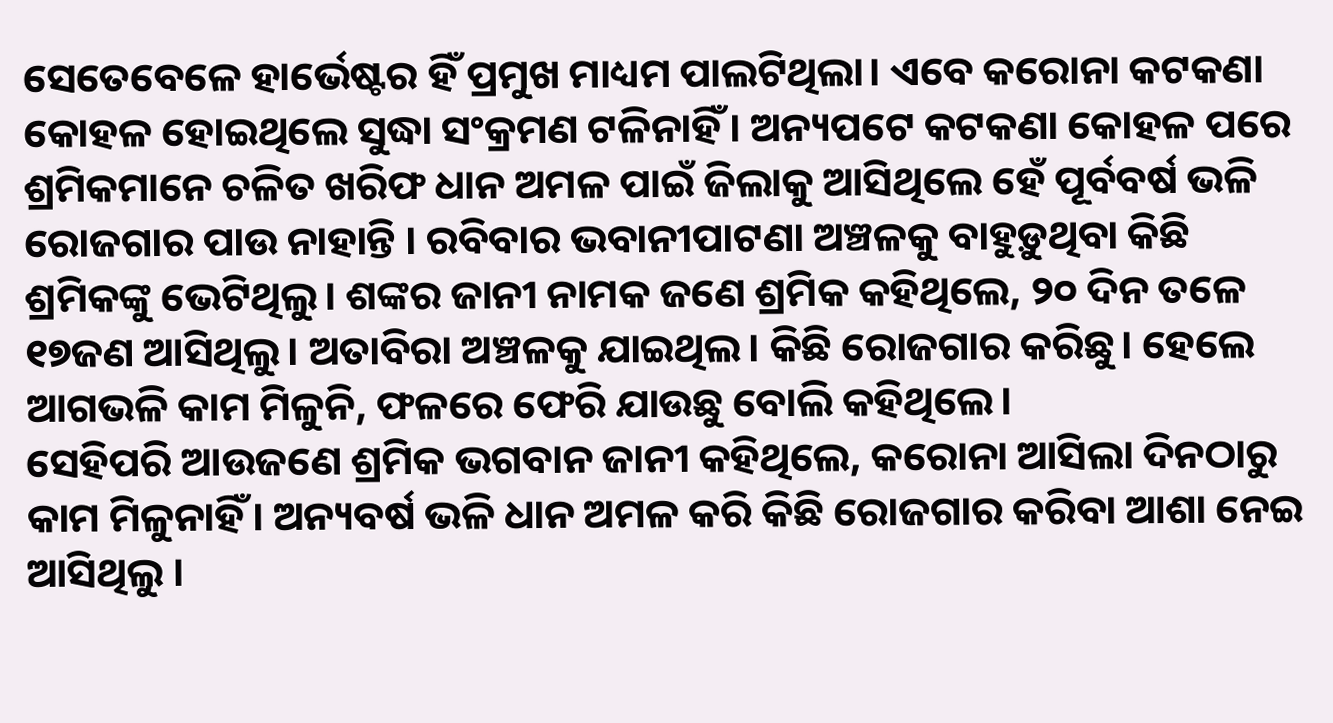ସେତେବେଳେ ହାର୍ଭେଷ୍ଟର ହିଁ ପ୍ରମୁଖ ମାଧ୍ୟମ ପାଲଟିଥିଲା। ଏବେ କରୋନା କଟକଣା କୋହଳ ହୋଇଥିଲେ ସୁଦ୍ଧା ସଂକ୍ରମଣ ଟଳିନାହିଁ। ଅନ୍ୟପଟେ କଟକଣା କୋହଳ ପରେ ଶ୍ରମିକମାନେ ଚଳିତ ଖରିଫ ଧାନ ଅମଳ ପାଇଁ ଜିଲାକୁ ଆସିଥିଲେ ହେଁ ପୂର୍ବବର୍ଷ ଭଳି ରୋଜଗାର ପାଉ ନାହାନ୍ତି । ରବିବାର ଭବାନୀପାଟଣା ଅଞ୍ଚଳକୁ ବାହୁଡ଼ୁଥିବା କିଛି ଶ୍ରମିକଙ୍କୁ ଭେଟିଥିଲୁ। ଶଙ୍କର ଜାନୀ ନାମକ ଜଣେ ଶ୍ରମିକ କହିଥିଲେ, ୨୦ ଦିନ ତଳେ ୧୭ଜଣ ଆସିଥିଲୁ। ଅତାବିରା ଅଞ୍ଚଳକୁ ଯାଇଥିଲ। କିଛି ରୋଜଗାର କରିଛୁ। ହେଲେ ଆଗଭଳି କାମ ମିଳୁନି, ଫଳରେ ଫେରି ଯାଉଛୁ ବୋଲି କହିଥିଲେ।
ସେହିପରି ଆଉଜଣେ ଶ୍ରମିକ ଭଗବାନ ଜାନୀ କହିଥିଲେ, କରୋନା ଆସିଲା ଦିନଠାରୁ କାମ ମିଳୁନାହିଁ। ଅନ୍ୟବର୍ଷ ଭଳି ଧାନ ଅମଳ କରି କିଛି ରୋଜଗାର କରିବା ଆଶା ନେଇ ଆସିଥିଲୁ ।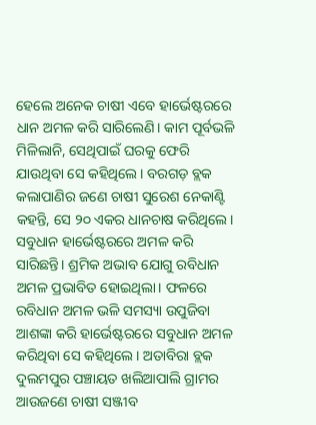ହେଲେ ଅନେକ ଚାଷୀ ଏବେ ହାର୍ଭେଷ୍ଟରରେ ଧାନ ଅମଳ କରି ସାରିଲେଣି। କାମ ପୂର୍ବଭଳି ମିଳିଲାନି, ସେଥିପାଇଁ ଘରକୁ ଫେରି ଯାଉଥିବା ସେ କହିଥିଲେ। ବରଗଡ଼ ବ୍ଲକ କଲାପାଣିର ଜଣେ ଚାଷୀ ସୁରେଶ ନେକାଣ୍ଟି କହନ୍ତି, ସେ ୨୦ ଏକର ଧାନଚାଷ କରିଥିଲେ। ସବୁଧାନ ହାର୍ଭେଷ୍ଟରରେ ଅମଳ କରି ସାରିଛନ୍ତି। ଶ୍ରମିକ ଅଭାବ ଯୋଗୁ ରବିଧାନ ଅମଳ ପ୍ରଭାବିତ ହୋଇଥିଲା। ଫଳରେ ରବିଧାନ ଅମଳ ଭଳି ସମସ୍ୟା ଉପୁଜିବା ଆଶଙ୍କା କରି ହାର୍ଭେଷ୍ଟରରେ ସବୁଧାନ ଅମଳ କରିଥିବା ସେ କହିଥିଲେ। ଅତାବିରା ବ୍ଲକ ଦୁଲମପୁର ପଞ୍ଚାୟତ ଖଲିଆପାଲି ଗ୍ରାମର ଆଉଜଣେ ଚାଷୀ ସଞ୍ଜୀବ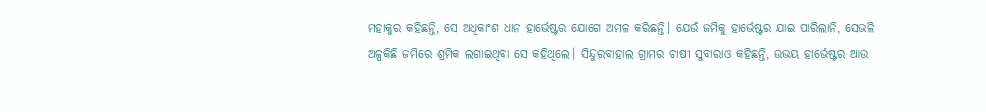ମହାକୁର କହିଛନ୍ତି, ସେ ଅଧିକାଂଶ ଧାନ ହାର୍ଭେଷ୍ଟର ଯୋଗେ ଅମଳ କରିଛନ୍ତି। ଯେଉଁ ଜମିକୁ ହାର୍ଭେଷ୍ଟର ଯାଇ ପାରିଲାନି, ସେଭଳି ଅଳ୍ପକିଛି ଜମିରେ ଶ୍ରମିକ ଲଗାଇଥିବା ସେ କହିଥିଲେ। ସିନ୍ଦୁରବାହାଲ ଗ୍ରାମର ଚାଷୀ ସୁବାରାଓ କହିଛନ୍ତି, ଉଭୟ ହାର୍ଭେଷ୍ଟର ଆଉ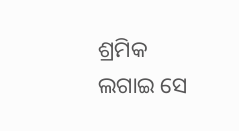ଶ୍ରମିକ ଲଗାଇ ସେ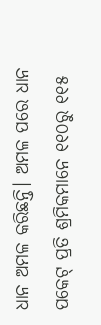ଧାନ ଅମଳ କରିଛନ୍ତି। ଅମଳ ପରେ ଧାନ ପକେଟ୍ ପ୍ରତି ଶ୍ରମିକମାନେ ୧୧୦ରୁ ୧୧୫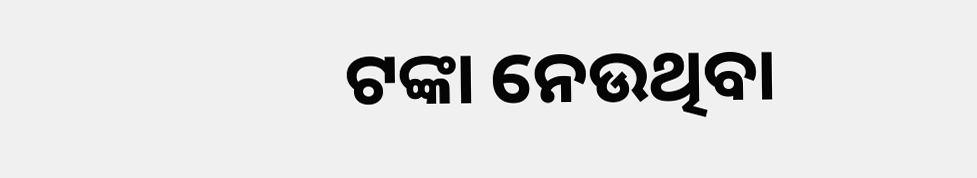ଟଙ୍କା ନେଉଥିବା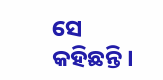ସେ କହିଛନ୍ତି।